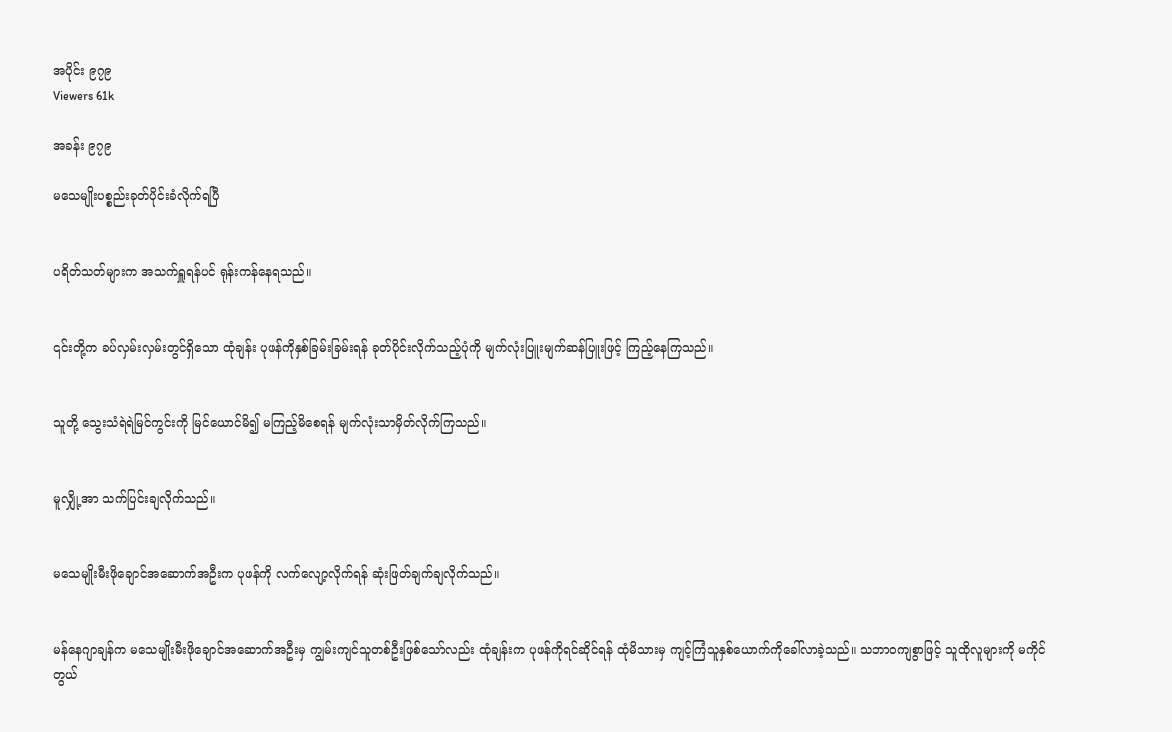အပိုင်း ၉၇၉
Viewers 61k

အခန်း ၉၇၉

မသေမျိုးပစ္စည်းခုတ်ပိုင်းခံလိုက်ရပြီ


ပရိတ်သတ်များက အသက်ရှူရန်ပင် ရုန်းကန်နေရသည်။


၎င်းတို့က ခပ်လှမ်းလှမ်းတွင်ရှိသော ထုံချန်း ပုဖန်ကိုနှစ်ခြမ်းခြမ်းရန် ခုတ်ပိုင်းလိုက်သည့်ပုံကို မျက်လုံးပြူးမျက်ဆန်ပြူးဖြင့် ကြည့်နေကြသည်။


သူတို့ သွေးသံရဲရဲမြင်ကွင်းကို မြင်ယောင်မိ၍ မကြည့်မိစေရန် မျက်လုံးသာမှိတ်လိုက်ကြသည်။


မူလျှို့အာ သက်ပြင်းချလိုက်သည်။


မသေမျိုးမီးဖိုချောင်အဆောက်အဦးက ပုဖန်ကို လက်လျော့လိုက်ရန် ဆုံးဖြတ်ချက်ချလိုက်သည်။


မန်နေဂျာချန်က မသေမျိုးမီးဖိုချောင်အဆောက်အဦးမှ ကျွမ်းကျင်သူတစ်ဦးဖြစ်သော်လည်း ထုံချန်းက ပုဖန်ကိုရင်ဆိုင်ရန် ထုံမိသားမှ ကျင့်ကြံသူနှစ်ယောက်ကိုခေါ်လာခဲ့သည်။ သဘာဝကျစွာဖြင့် သူထိုလူများကို မကိုင်တွယ်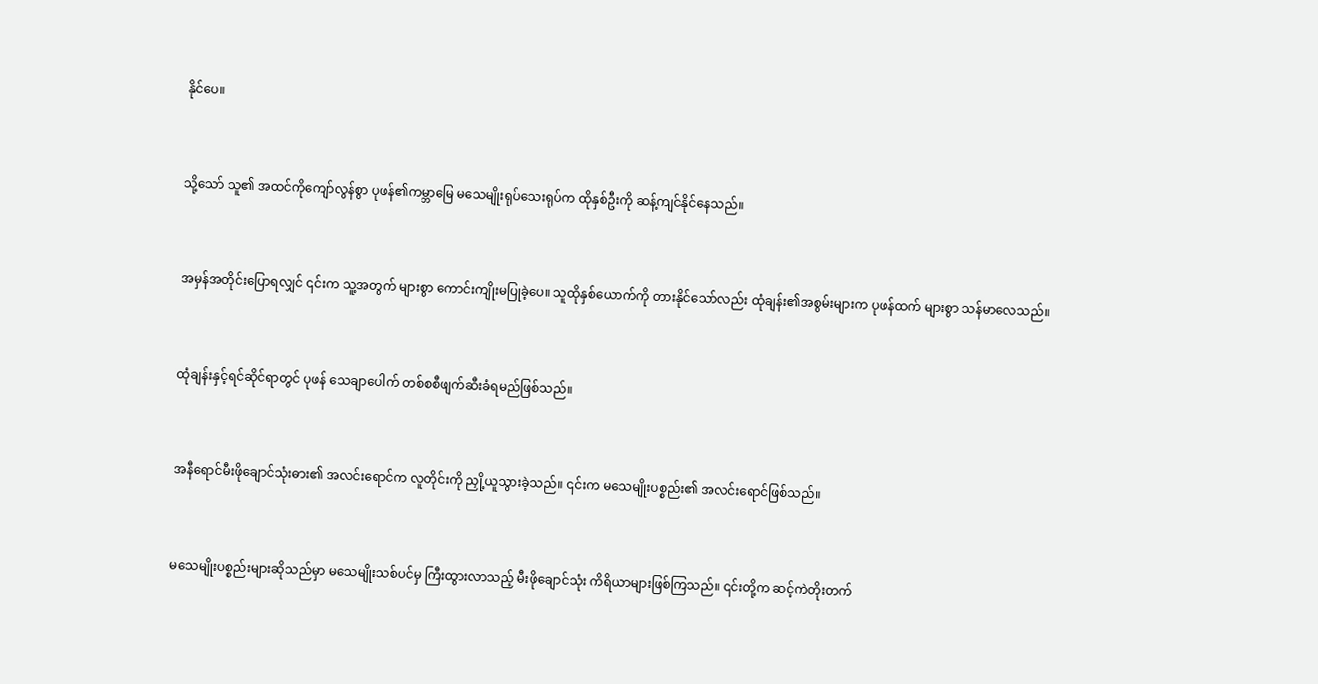နိုင်ပေ။


သို့သော် သူ၏ အထင်ကိုကျော်လွန်စွာ ပုဖန်၏ကမ္ဘာမြေ မသေမျိုးရုပ်သေးရုပ်က ထိုနှစ်ဦးကို ဆန့်ကျင်နိုင်နေသည်။


အမှန်အတိုင်းပြောရလျှင် ၎င်းက သူ့အတွက် များစွာ ကောင်းကျိုးမပြုခဲ့ပေ။ သူထိုနှစ်ယောက်ကို တားနိုင်သော်လည်း ထုံချန်း၏အစွမ်းများက ပုဖန်ထက် များစွာ သန်မာလေသည်။


ထုံချန်းနှင့်ရင်ဆိုင်ရာတွင် ပုဖန် သေချာပေါက် တစ်စစီဖျက်ဆီးခံရမည်ဖြစ်သည်။


အနီရောင်မီးဖိုချောင်သုံးဓား၏ အလင်းရောင်က လူတိုင်းကို ညှို့ယူသွားခဲ့သည်။ ၎င်းက မသေမျိုးပစ္စည်း၏ အလင်းရောင်ဖြစ်သည်။


မသေမျိုးပစ္စည်းများဆိုသည်မှာ မသေမျိုးသစ်ပင်မှ ကြီးထွားလာသည့် မီးဖိုချောင်သုံး ကိရိယာများဖြစ်ကြသည်။ ၎င်းတို့က ဆင့်ကဲတိုးတက်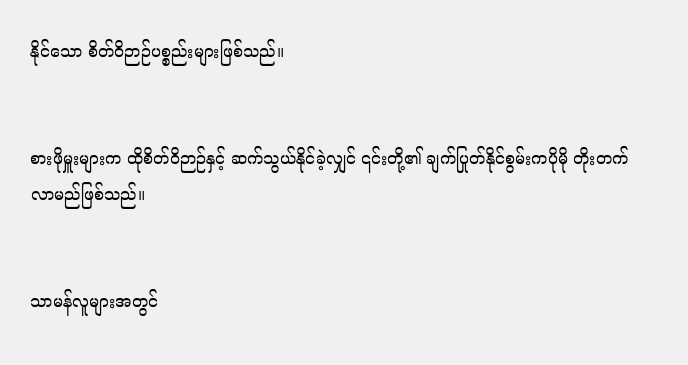နိုင်သော စိတ်ဝိဉာဉ်ပစ္စည်းများဖြစ်သည်။


စားဖိုမှူးများက ထိုစိတ်ဝိဉာဉ်နှင့် ဆက်သွယ်နိုင်ခဲ့လျှင် ၎င်းတို့၏ ချက်ပြုတ်နိုင်စွမ်းကပိုမို တိုးတက်လာမည်ဖြစ်သည်။


သာမန်လူများအတွင်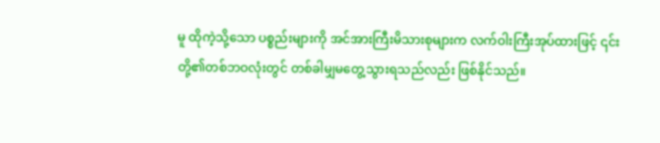မူ ထိုကဲ့သို့သော ပစ္စည်းများကို အင်အားကြီးမိသားစုများက လက်ဝါးကြီးအုပ်ထားဖြင့် ၎င်းတို့၏တစ်ဘဝလုံးတွင် တစ်ခါမျှမတွေ့သွားရသည်လည်း ဖြစ်နိုင်သည်။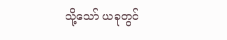သို့သော် ယခုတွင်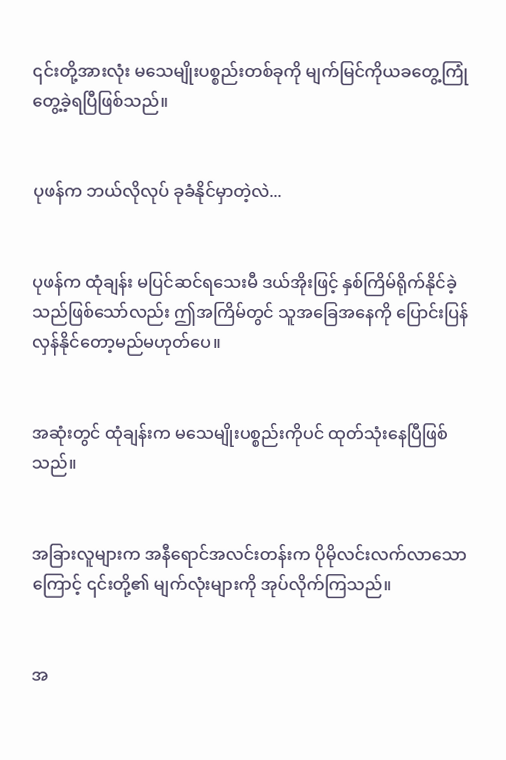၎င်းတို့အားလုံး မသေမျိုးပစ္စည်းတစ်ခုကို မျက်မြင်ကိုယခတွေ့ကြုံတွေ့ခဲ့ရပြီဖြစ်သည်။


ပုဖန်က ဘယ်လိုလုပ် ခုခံနိုင်မှာတဲ့လဲ...


ပုဖန်က ထုံချန်း မပြင်ဆင်ရသေးမီ ဒယ်အိုးဖြင့် နှစ်ကြိမ်ရိုက်နိုင်ခဲ့သည်ဖြစ်သော်လည်း ဤအကြိမ်တွင် သူအခြေအနေကို ပြောင်းပြန်လှန်နိုင်တော့မည်မဟုတ်ပေ။


အဆုံးတွင် ထုံချန်းက မသေမျိုးပစ္စည်းကိုပင် ထုတ်သုံးနေပြီဖြစ်သည်။


အခြားလူများက အနီရောင်အလင်းတန်းက ပိုမိုလင်းလက်လာသောကြောင့် ၎င်းတို့၏ မျက်လုံးများကို အုပ်လိုက်ကြသည်။


အ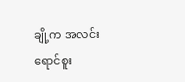ချို့က အလင်းရောင်စူး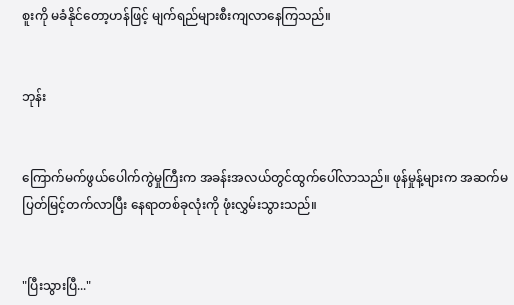စူးကို မခံနိုင်တော့ဟန်ဖြင့် မျက်ရည်များစီးကျလာနေကြသည်။


ဘုန်း


ကြောက်မက်ဖွယ်ပေါက်ကွဲမှုကြီးက အခန်းအလယ်တွင်ထွက်ပေါ်လာသည်။ ဖုန်မှုန့်များက အဆက်မပြတ်မြင့်တက်လာပြီး နေရာတစ်ခုလုံးကို ဖုံးလွှမ်းသွားသည်။


"ပြီးသွားပြီ..."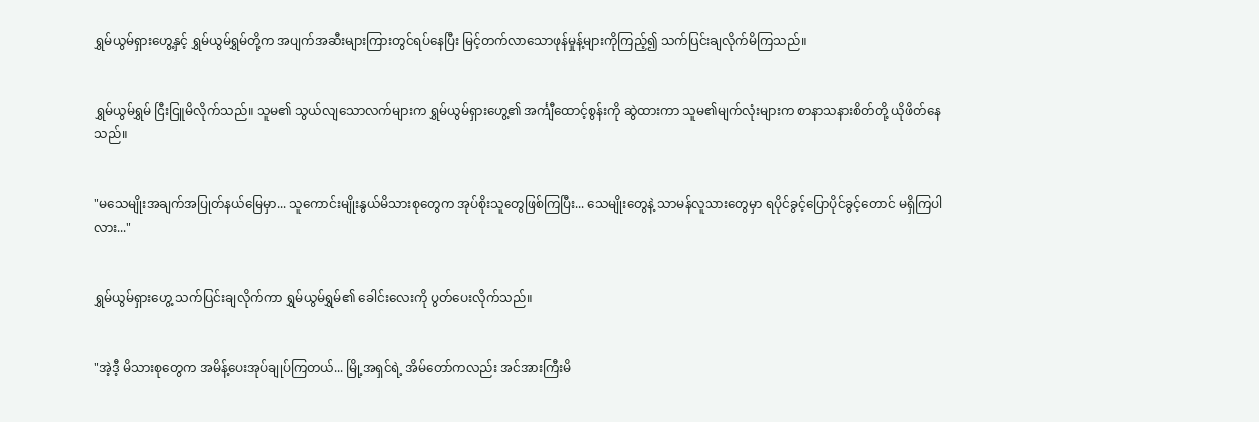ရွှမ်ယွမ်ရှားဟွေ့နှင့် ရွှမ်ယွမ်ရွှမ်တို့က အပျက်အဆီးများကြားတွင်ရပ်နေပြီး မြင့်တက်လာသောဖုန်မှုန့်များကိုကြည့်၍ သက်ပြင်းချလိုက်မိကြသည်။


ရွှမ်ယွမ်ရွှမ် ငြီးငြူမိလိုက်သည်။ သူမ၏ သွယ်လျသောလက်များက ရွှမ်ယွမ်ရှားဟွေ့၏ အင်္ကျီထောင့်စွန်းကို ဆွဲထားကာ သူမ၏မျက်လုံးများက စာနာသနားစိတ်တို့ ယိုဖိတ်နေသည်။


"မသေမျိုးအချက်အပြုတ်နယ်မြေမှာ... သူကောင်းမျိုးနွယ်မိသားစုတွေက အုပ်စိုးသူတွေဖြစ်ကြပြီး... သေမျိုးတွေနဲ့ သာမန်လူသားတွေမှာ ရပိုင်ခွင့်ပြောပိုင်ခွင့်တောင် မရှိကြပါလား..."


ရွှမ်ယွမ်ရှားဟွေ့ သက်ပြင်းချလိုက်ကာ ရွှမ်ယွမ်ရွှမ်၏ ခေါင်းလေးကို ပွတ်ပေးလိုက်သည်။


"အဲ့ဒီ့ မိသားစုတွေက အမိန့်ပေးအုပ်ချုပ်ကြတယ်... မြို့အရှင်ရဲ့ အိမ်တော်ကလည်း အင်အားကြီးမိ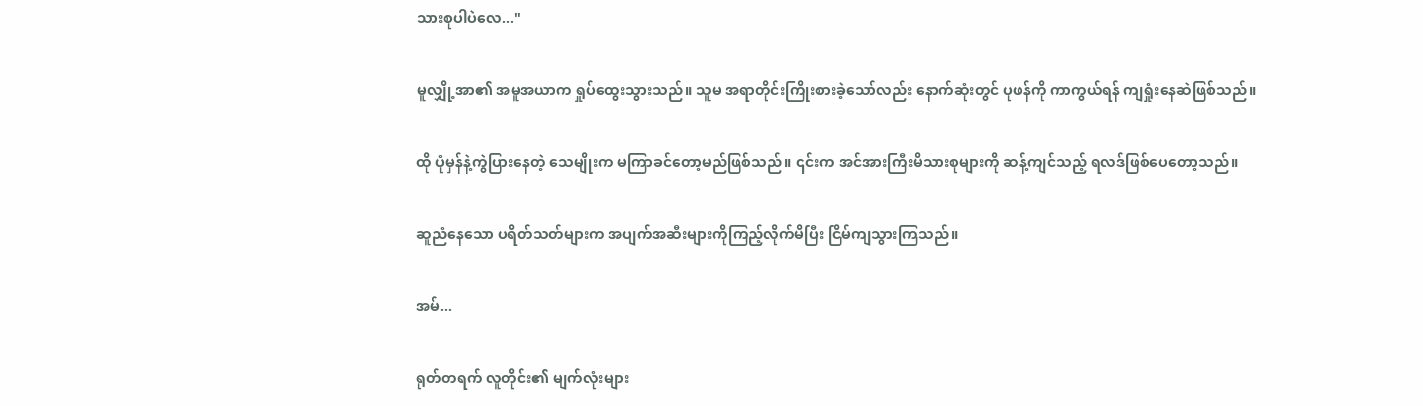သားစုပါပဲလေ..."


မူလျှို့အာ၏ အမူအယာက ရှုပ်ထွေးသွားသည်။ သူမ အရာတိုင်းကြိုးစားခဲ့သော်လည်း နောက်ဆုံးတွင် ပုဖန်ကို ကာကွယ်ရန် ကျရှုံးနေဆဲဖြစ်သည်။


ထို ပုံမှန်နဲ့ကွဲပြားနေတဲ့ သေမျိုးက မကြာခင်တော့မည်ဖြစ်သည်။ ၎င်းက အင်အားကြီးမိသားစုများကို ဆန့်ကျင်သည့် ရလဒ်ဖြစ်ပေတော့သည်။


ဆူညံနေသော ပရိတ်သတ်များက အပျက်အဆီးများကိုကြည့်လိုက်မိပြီး ငြိမ်ကျသွားကြသည်။


အမ်...


ရုတ်တရက် လူတိုင်း၏ မျက်လုံးများ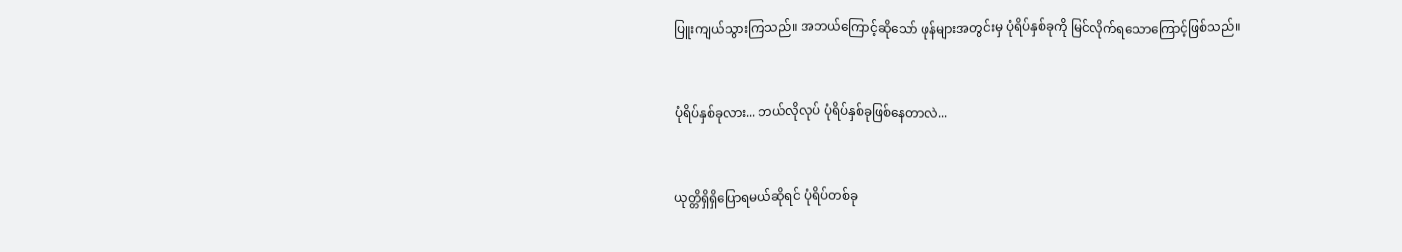ပြူးကျယ်သွားကြသည်။ အဘယ်ကြောင့်ဆိုသော် ဖုန်များအတွင်းမှ ပုံရိပ်နှစ်ခုကို မြင်လိုက်ရသောကြောင့်ဖြစ်သည်။


ပုံရိပ်နှစ်ခုလား... ဘယ်လိုလုပ် ပုံရိပ်နှစ်ခုဖြစ်နေတာလဲ...


ယုတ္တိရှိရှိပြောရမယ်ဆိုရင် ပုံရိပ်တစ်ခု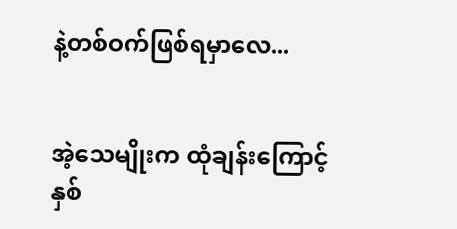နဲ့တစ်ဝက်ဖြစ်ရမှာလေ...


အဲ့သေမျိုးက ထုံချန်းကြောင့် နှစ်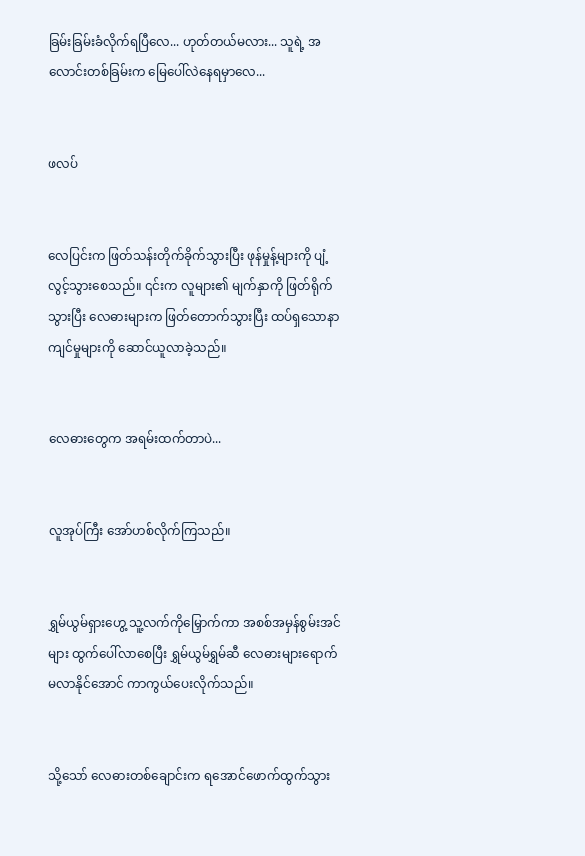ခြမ်းခြမ်းခံလိုက်ရပြီလေ... ဟုတ်တယ်မလား... သူရဲ့ အလောင်းတစ်ခြမ်းက မြေပေါ်လဲနေရမှာလေ...


ဖလပ်


လေပြင်းက ဖြတ်သန်းတိုက်ခိုက်သွားပြီး ဖုန်မှုန့်များကို ပျံ့လွင့်သွားစေသည်။ ၎င်းက လူများ၏ မျက်နှာကို ဖြတ်ရိုက်သွားပြီး လေဓားများက ဖြတ်တောက်သွားပြီး ထပ်ရှသောနာကျင်မှုများကို ဆောင်ယူလာခဲ့သည်။


လေဓားတွေက အရမ်းထက်တာပဲ...


လူအုပ်ကြီး အော်ဟစ်လိုက်ကြသည်။


ရွှမ်ယွမ်ရှားဟွေ့ သူ့လက်ကိုမြှောက်ကာ အစစ်အမှန်စွမ်းအင်များ ထွက်ပေါ်လာစေပြီး ရွှမ်ယွမ်ရွှမ်ဆီ လေဓားများရောက်မလာနိုင်အောင် ကာကွယ်ပေးလိုက်သည်။


သို့သော် လေဓားတစ်ချောင်းက ရအောင်ဖောက်ထွက်သွား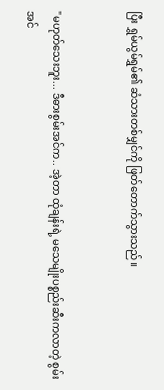ပြီး ရွှမ်ယွမ်ရွှမ်၏ ဆံသားတစ်မျှင်ကို ဖြတ်တောက်သွားသည်။


"မဟုတ်သေးဘူး... ဒီဓားစွမ်းအင်က.. အဲ့တာ ထုံချန်းရဲ့ မသေမျိုးပစ္စည်းဆီးကလာတဲ့ စွမ်းအင်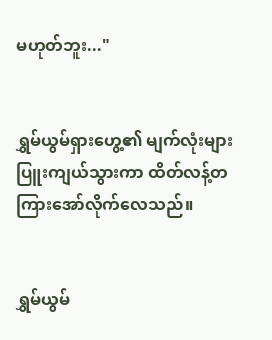မဟုတ်ဘူး..."


ရွှမ်ယွမ်ရှားဟွေ့၏ မျက်လုံးများ ပြူးကျယ်သွားကာ ထိတ်လန့်တကြားအော်လိုက်လေသည်။


ရွှမ်ယွမ်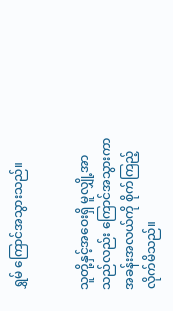ရွှမ် ကြောင်အသွားသည်။


သူတို့နှင့်အဝေးရှိ မူလျှို့အာသည်လည်း ကြောင်အသွားကာ အခန်းအလယ်ကို စိုက်ကြည့်လိုက်မိသည်။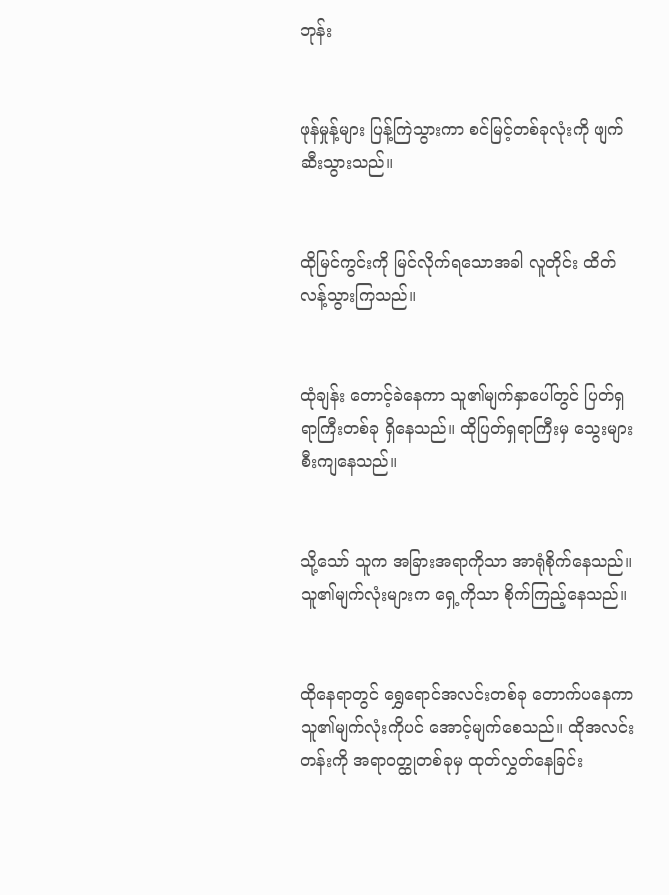ဘုန်း


ဖုန်မှုန့်များ ပြန့်ကြဲသွားကာ စင်မြင့်တစ်ခုလုံးကို ဖျက်ဆီးသွားသည်။


ထိုမြင်ကွင်းကို မြင်လိုက်ရသောအခါ လူတိုင်း ထိတ်လန့်သွားကြသည်။


ထုံချန်း တောင့်ခဲနေကာ သူ၏မျက်နှာပေါ်တွင် ပြတ်ရှရာကြီးတစ်ခု ရှိနေသည်။ ထိုပြတ်ရှရာကြီးမှ သွေးများစီးကျနေသည်။


သို့သော် သူက အခြားအရာကိုသာ အာရုံစိုက်နေသည်။ သူ၏မျက်လုံးများက ရှေ့ကိုသာ စိုက်ကြည့်နေသည်။


ထိုနေရာတွင် ရွှေရောင်အလင်းတစ်ခု တောက်ပနေကာ သူ၏မျက်လုံးကိုပင် အောင့်မျက်စေသည်။ ထိုအလင်းတန်းကို အရာဝတ္ထုတစ်ခုမှ ထုတ်လွှတ်နေခြင်း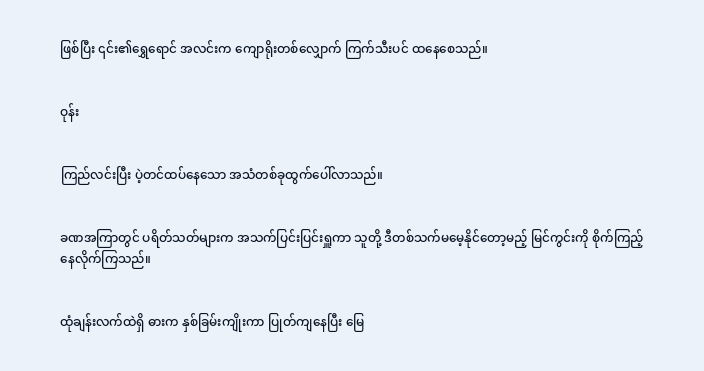ဖြစ်ပြီး ၎င်း၏ရွှေရောင် အလင်းက ကျောရိုးတစ်လျှောက် ကြက်သီးပင် ထနေစေသည်။


ဝုန်း


ကြည်လင်းပြီး ပဲ့တင်ထပ်နေသော အသံတစ်ခုထွက်ပေါ်လာသည်။


ခဏအကြာတွင် ပရိတ်သတ်များက အသက်ပြင်းပြင်းရှူကာ သူတို့ ဒီတစ်သက်မမေ့နိုင်တော့မည့် မြင်ကွင်းကို စိုက်ကြည့်နေလိုက်ကြသည်။


ထုံချန်းလက်ထဲရှိ ဓားက နှစ်ခြမ်းကျိုးကာ ပြုတ်ကျနေပြီး မြေ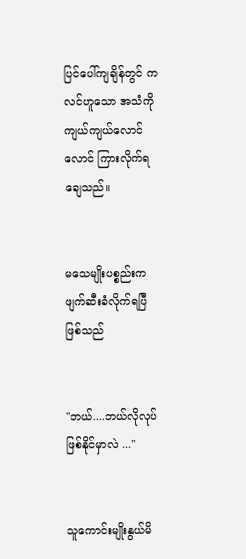ပြင်ပေါ်ကျချိန်တွင် ကလင်ဟူသော အသံကို ကျယ်ကျယ်လောင်လောင် ကြားလိုက်ရချေသည်။


မသေမျိုးပစ္စည်းက ဖျက်ဆီးခံလိုက်ရပြီဖြစ်သည်


"ဘယ်....ဘယ်လိုလုပ်ဖြစ်နိုင်မှာလဲ ..."


သူကောင်းမျိုးနွယ်မိ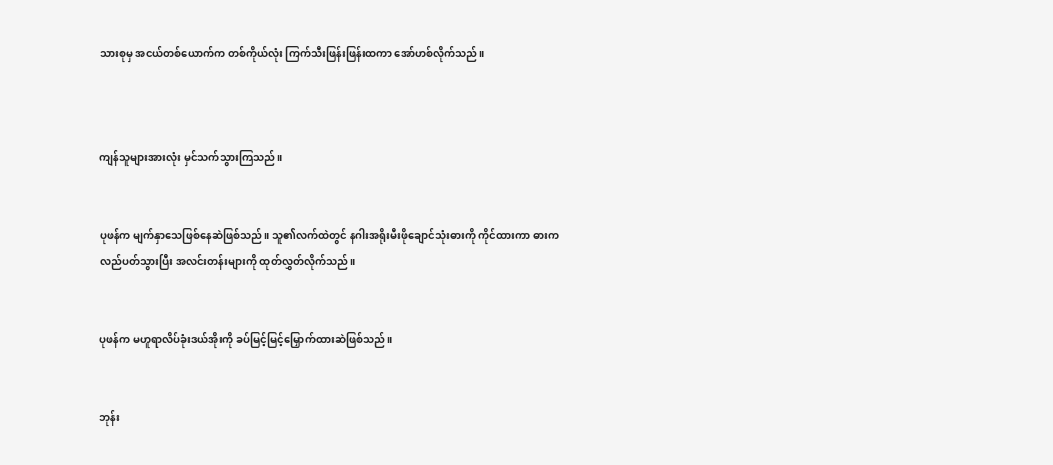သားစုမှ အငယ်တစ်ယောက်က တစ်ကိုယ်လုံး ကြက်သီးဖြန်းဖြန်းထကာ အော်ဟစ်လိုက်သည်။



ကျန်သူများအားလုံး မှင်သက်သွားကြသည်။


ပုဖန်က မျက်နှာသေဖြစ်နေဆဲဖြစ်သည်။ သူ၏လက်ထဲတွင် နဂါးအရိုးမီးဖိုချောင်သုံးဓားကို ကိုင်ထားကာ ဓားကလည်ပတ်သွားပြီး အလင်းတန်းများကို ထုတ်လွှတ်လိုက်သည်။


ပုဖန်က မဟူရာလိပ်ခုံးဒယ်အိုးကို ခပ်မြင့်မြင့်မြှောက်ထားဆဲဖြစ်သည်။


ဘုန်း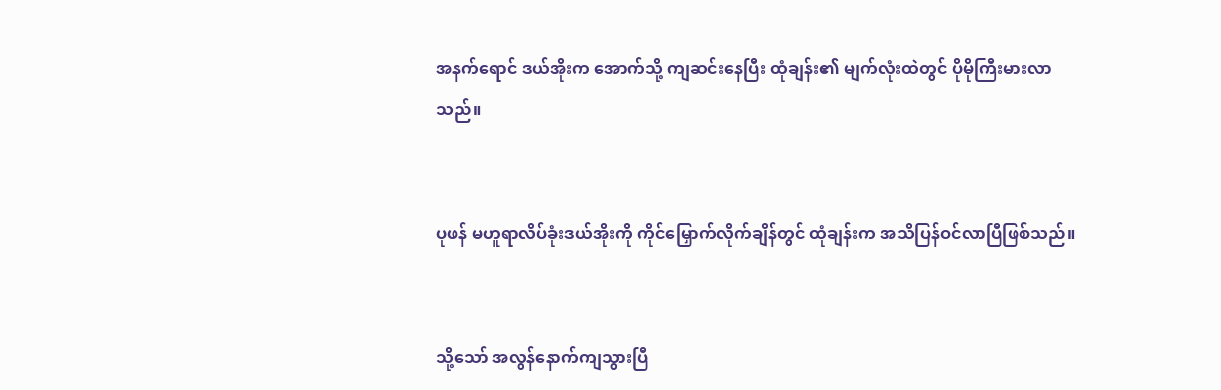အနက်ရောင် ဒယ်အိုးက အောက်သို့ ကျဆင်းနေပြီး ထုံချန်း၏ မျက်လုံးထဲတွင် ပိုမိုကြီးမားလာသည်။


ပုဖန် မဟူရာလိပ်ခုံးဒယ်အိုးကို ကိုင်မြှောက်လိုက်ချိန်တွင် ထုံချန်းက အသိပြန်ဝင်လာပြီဖြစ်သည်။


သို့သော် အလွန်နောက်ကျသွားပြီ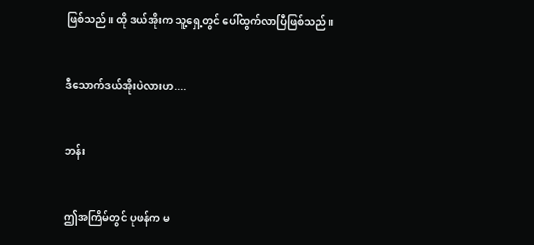ဖြစ်သည်။ ထို ဒယ်အိုးက သူ့ရှေ့တွင် ပေါ်ထွက်လာပြီဖြစ်သည်။


ဒီသောက်ဒယ်အိုးပဲလားဟ....


ဘန်း


ဤအကြိမ်တွင် ပုဖန်က မ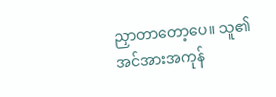ညှာတာတော့ပေ။ သူ၏ အင်အားအကုန်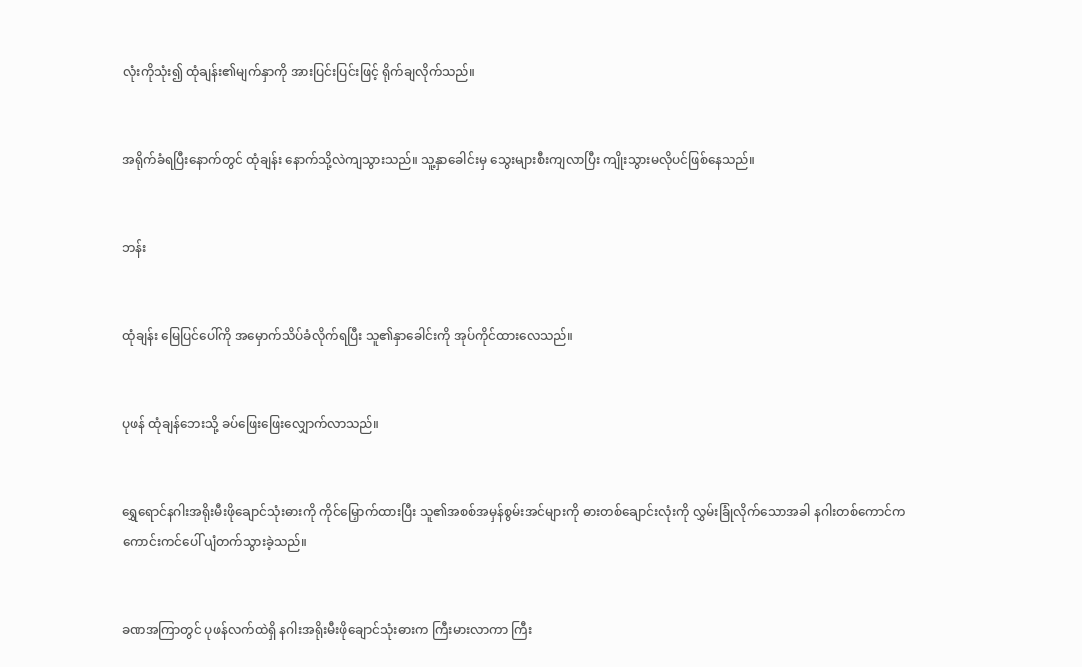လုံးကိုသုံး၍ ထုံချန်း၏မျက်နှာကို အားပြင်းပြင်းဖြင့် ရိုက်ချလိုက်သည်။


အရိုက်ခံရပြီးနောက်တွင် ထုံချန်း နောက်သို့လဲကျသွားသည်။ သူ့နှာခေါင်းမှ သွေးများစီးကျလာပြီး ကျိုးသွားမလိုပင်ဖြစ်နေသည်။


ဘန်း


ထုံချန်း မြေပြင်ပေါ်ကို အမှောက်သိပ်ခံလိုက်ရပြီး သူ၏နှာခေါင်းကို အုပ်ကိုင်ထားလေသည်။


ပုဖန် ထုံချန်ဘေးသို့ ခပ်ဖြေးဖြေးလျှောက်လာသည်။


ရွှေရောင်နဂါးအရိုးမီးဖိုချောင်သုံးဓားကို ကိုင်မြှောက်ထားပြီး သူ၏အစစ်အမှန်စွမ်းအင်များကို ဓားတစ်ချောင်းလုံးကို လွှမ်းခြုံလိုက်သောအခါ နဂါးတစ်ကောင်က ကောင်းကင်ပေါ် ပျံတက်သွားခဲ့သည်။


ခဏအကြာတွင် ပုဖန်လက်ထဲရှိ နဂါးအရိုးမီးဖိုချောင်သုံးဓားက ကြီးမားလာကာ ကြီး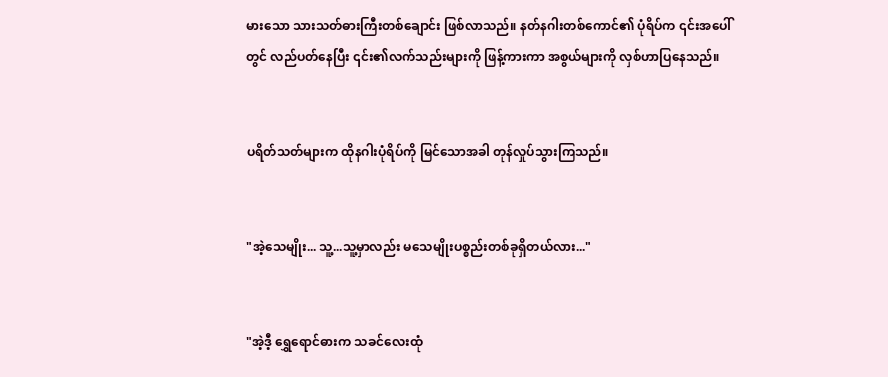မားသော သားသတ်ဓားကြီးတစ်ချောင်း ဖြစ်လာသည်။ နတ်နဂါးတစ်ကောင်၏ ပုံရိပ်က ၎င်းအပေါ်တွင် လည်ပတ်နေပြီး ၎င်း၏လက်သည်းများကို ဖြန့်ကားကာ အစွယ်များကို လှစ်ဟာပြနေသည်။


ပရိတ်သတ်များက ထိုနဂါးပုံရိပ်ကို မြင်သောအခါ တုန်လှုပ်သွားကြသည်။


"အဲ့သေမျိုး... သူ့...သူ့မှာလည်း မသေမျိုးပစ္စည်းတစ်ခုရှိတယ်လား..."


"အဲ့ဒီ့ ရွှေရောင်ဓားက သခင်လေးထုံ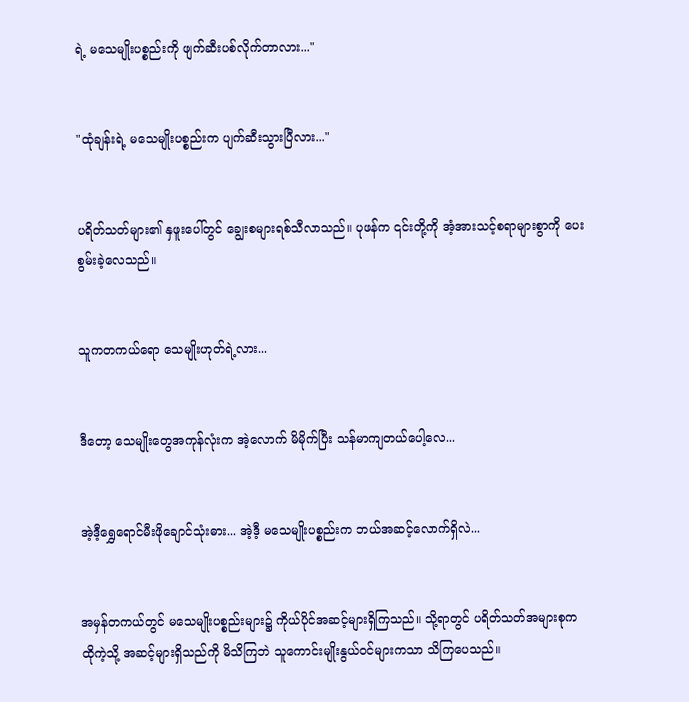ရဲ့ မသေမျိုးပစ္စည်းကို ဖျက်ဆီးပစ်လိုက်တာလား..."


"ထုံချန်းရဲ့ မသေမျိုးပစ္စည်းက ပျက်ဆီးသွားပြီလား..."


ပရိတ်သတ်များ၏ နှဖူးပေါ်တွင် ချွေးစများရစ်သီလာသည်။ ပုဖန်က ၎င်းတို့ကို အံ့အားသင့်စရာများစွာကို ပေးစွမ်းခဲ့လေသည်။


သူကတကယ်ရော သေမျိုးဟုတ်ရဲ့လား...


ဒီတော့ သေမျိုးတွေအကုန်လုံးက အဲ့လောက် မိမိုက်ပြီး သန်မာကျတယ်ပေါ့လေ...


အဲ့ဒီ့ရွှေရောင်မီးဖိုချောင်သုံးဓား... အဲ့ဒီ့ မသေမျိုးပစ္စည်းက ဘယ်အဆင့်လောက်ရှိလဲ...


အမှန်တကယ်တွင် မသေမျိုးပစ္စည်းများ၌ ကိုယ်ပိုင်အဆင့်များရှိကြသည်။ သို့ရာတွင် ပရိတ်သတ်အများစုက ထိုကဲ့သို့ အဆင့်များရှိသည်ကို မိသိကြဘဲ သူကောင်းမျိုးနွယ်ဝင်များကသာ သိကြပေသည်။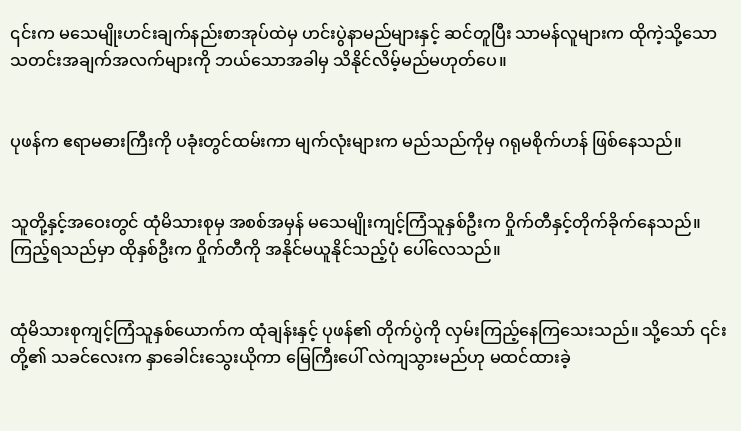၎င်းက မသေမျိုးဟင်းချက်နည်းစာအုပ်ထဲမှ ဟင်းပွဲနာမည်များနှင့် ဆင်တူပြီး သာမန်လူများက ထိုကဲ့သို့သော သတင်းအချက်အလက်များကို ဘယ်သောအခါမှ သိနိုင်လိမ့်မည်မဟုတ်ပေ။


ပုဖန်က ဧရာမဓားကြီးကို ပခုံးတွင်ထမ်းကာ မျက်လုံးများက မည်သည်ကိုမှ ဂရုမစိုက်ဟန် ဖြစ်နေသည်။


သူတို့နှင့်အဝေးတွင် ထုံမိသားစုမှ အစစ်အမှန် မသေမျိုးကျင့်ကြံသူနှစ်ဦးက ဝှိုက်တီနှင့်တိုက်ခိုက်နေသည်။ ကြည့်ရသည်မှာ ထိုနှစ်ဦးက ဝှိုက်တီကို အနိုင်မယူနိုင်သည့်ပုံ ပေါ်လေသည်။


ထုံမိသားစုကျင့်ကြံသူနှစ်ယောက်က ထုံချန်းနှင့် ပုဖန်၏ တိုက်ပွဲကို လှမ်းကြည့်နေကြသေးသည်။ သို့သော် ၎င်းတို့၏ သခင်လေးက နှာခေါင်းသွေးယိုကာ မြေကြီးပေါ် လဲကျသွားမည်ဟု မထင်ထားခဲ့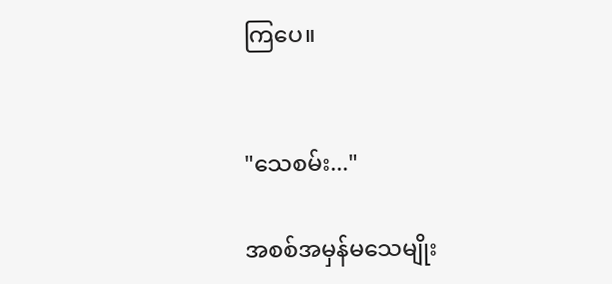ကြပေ။


"သေစမ်း..."

အစစ်အမှန်မသေမျိုး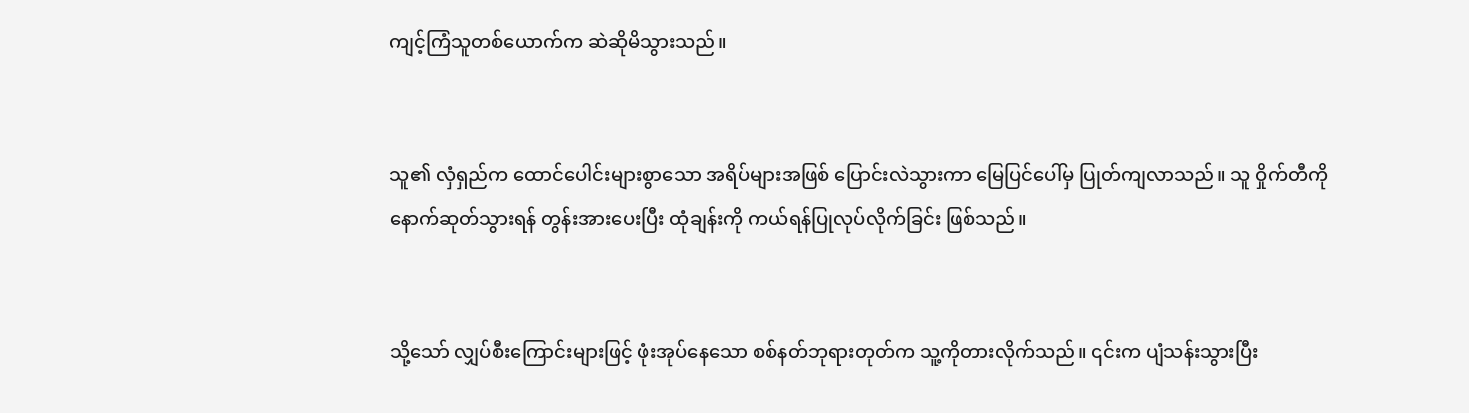ကျင့်ကြံသူတစ်ယောက်က ဆဲဆိုမိသွားသည်။


သူ၏ လှံရှည်က ထောင်ပေါင်းများစွာသော အရိပ်များအဖြစ် ပြောင်းလဲသွားကာ မြေပြင်ပေါ်မှ ပြုတ်ကျလာသည်။ သူ ဝှိုက်တီကို နောက်ဆုတ်သွားရန် တွန်းအားပေးပြီး ထုံချန်းကို ကယ်ရန်ပြုလုပ်လိုက်ခြင်း ဖြစ်သည်။


သို့သော် လျှပ်စီးကြောင်းများဖြင့် ဖုံးအုပ်နေသော စစ်နတ်ဘုရားတုတ်က သူ့ကိုတားလိုက်သည်။ ၎င်းက ပျံသန်းသွားပြီး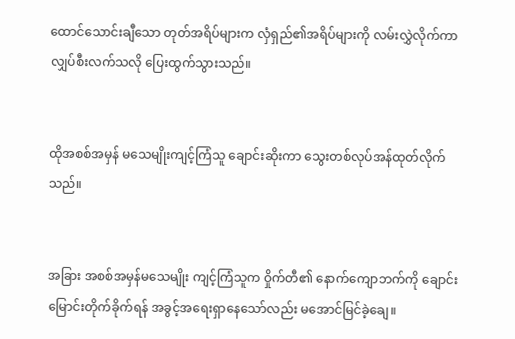ထောင်သောင်းချီသော တုတ်အရိပ်များက လှံရှည်၏အရိပ်များကို လမ်းလွှဲလိုက်ကာ လျှပ်စီးလက်သလို ပြေးထွက်သွားသည်။


ထိုအစစ်အမှန် မသေမျိုးကျင့်ကြံသူ ချောင်းဆိုးကာ သွေးတစ်လုပ်အန်ထုတ်လိုက်သည်။


အခြား အစစ်အမှန်မသေမျိုး ကျင့်ကြံသူက ဝှိုက်တီ၏ နောက်ကျောဘက်ကို ချောင်းမြောင်းတိုက်ခိုက်ရန် အခွင့်အရေးရှာနေသော်လည်း မအောင်မြင်ခဲ့ချေ။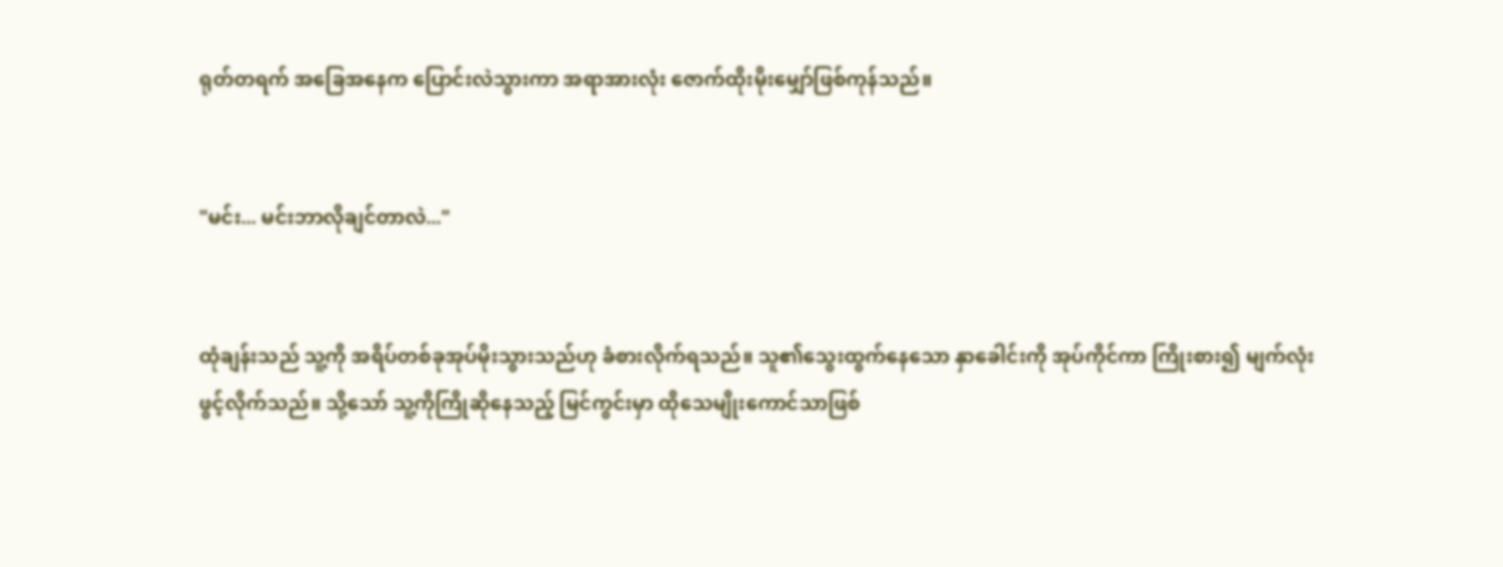ရုတ်တရက် အခြေအနေက ပြောင်းလဲသွားကာ အရာအားလုံး ဇောက်ထိုးမိုးမျှော်ဖြစ်ကုန်သည်။


"မင်း... မင်းဘာလိုချင်တာလဲ..."


ထုံချန်းသည် သူ့ကို အရိပ်တစ်ခုအုပ်မိုးသွားသည်ဟု ခံစားလိုက်ရသည်။ သူ၏သွေးထွက်နေသော နှာခေါင်းကို အုပ်ကိုင်ကာ ကြိုးစား၍ မျက်လုံးဖွင့်လိုက်သည်။ သို့သော် သူ့ကိုကြိုဆိုနေသည့် မြင်ကွင်းမှာ ထိုသေမျိုးကောင်သာဖြစ်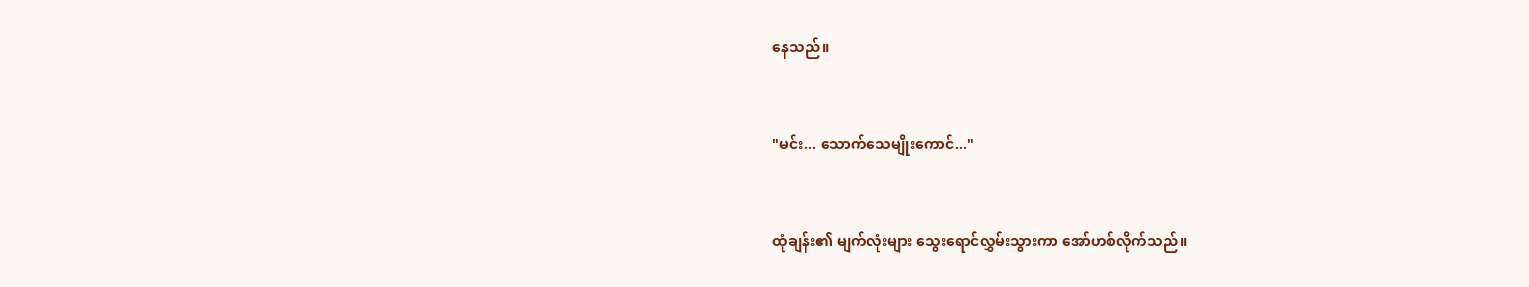နေသည်။


"မင်း... သောက်သေမျိုးကောင်..."


ထုံချန်း၏ မျက်လုံးများ သွေးရောင်လွှမ်းသွားကာ အော်ဟစ်လိုက်သည်။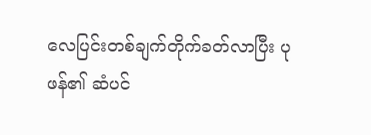လေပြင်းတစ်ချက်တိုက်ခတ်လာပြီး ပုဖန်၏ ဆံပင်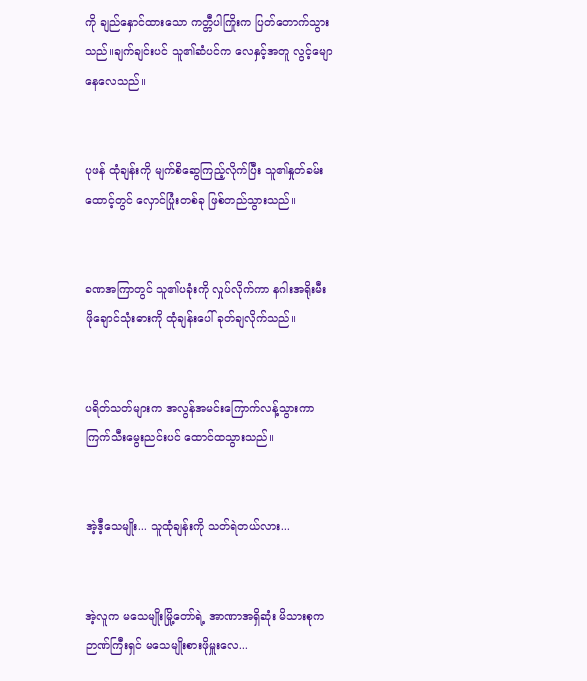ကို ချည်နှောင်ထားသော ကတ္တီပါကြိုးက ပြတ်တောက်သွားသည်။ချက်ချင်းပင် သူ၏ဆံပင်က လေနှင့်အတူ လွင့်မျောနေလေသည်။


ပုဖန် ထုံချန်းကို မျက်စိဆွေကြည့်လိုက်ပြီး သူ၏နှုတ်ခမ်းထောင့်တွင် လှောင်ပြုံးတစ်ခု ဖြစ်တည်သွားသည်။


ခဏအကြာတွင် သူ၏ပခုံးကို လှုပ်လိုက်ကာ နဂါးအရိုးမီးဖိုချောင်သုံးဓားကို ထုံချန်းပေါ် ခုတ်ချလိုက်သည်။


ပရိတ်သတ်များက အလွန်အမင်းကြောက်လန့်သွားကာ ကြက်သီးမွေးညင်းပင် ထောင်ထသွားသည်။


အဲ့ဒီ့သေမျိုး... သူထုံချန်းကို သတ်ရဲတယ်လား...


အဲ့လူက မသေမျိုးမြို့တော်ရဲ့ အာဏာအရှိဆုံး မိသားစုက ဉာဏ်ကြီးရှင် မသေမျိုးစားဖိုမှူးလေ...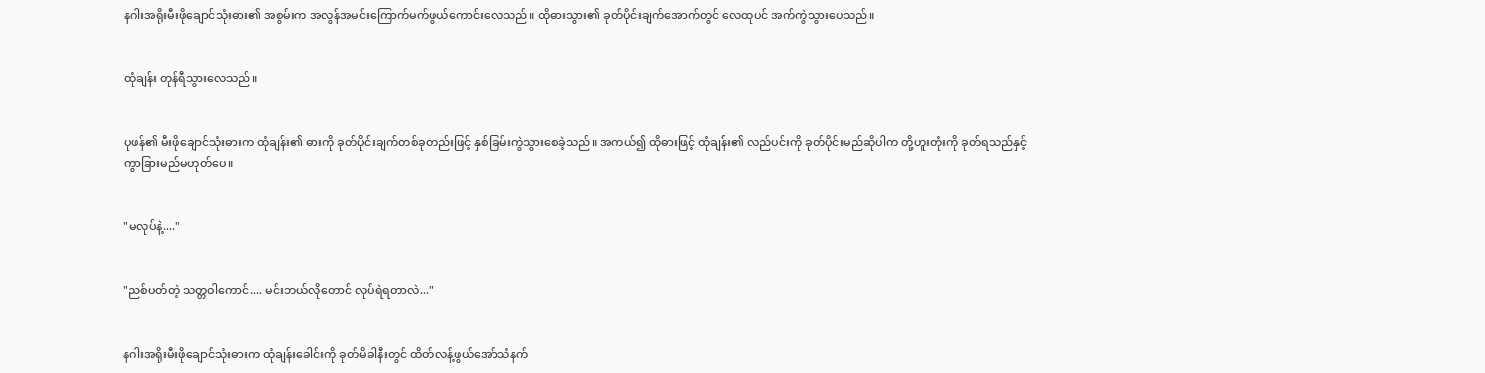နဂါးအရိုးမီးဖိုချောင်သုံးဓား၏ အစွမ်းက အလွန်အမင်းကြောက်မက်ဖွယ်ကောင်းလေသည်။ ထိုဓားသွား၏ ခုတ်ပိုင်းချက်အောက်တွင် လေထုပင် အက်ကွဲသွားပေသည်။


ထုံချန်း တုန်ရီသွားလေသည်။


ပုဖန်၏ မီးဖိုချောင်သုံးဓားက ထုံချန်း၏ ဓားကို ခုတ်ပိုင်းချက်တစ်ခုတည်းဖြင့် နှစ်ခြမ်းကွဲသွားစေခဲ့သည်။ အကယ်၍ ထိုဓားဖြင့် ထုံချန်း၏ လည်ပင်းကို ခုတ်ပိုင်းမည်ဆိုပါက တို့ဟူးတုံးကို ခုတ်ရသည်နှင့် ကွာခြားမည်မဟုတ်ပေ။


"မလုပ်နဲ့...."


"ညစ်ပတ်တဲ့ သတ္တဝါကောင်.... မင်းဘယ်လိုတောင် လုပ်ရဲရတာလဲ..."


နဂါးအရိုးမီးဖိုချောင်သုံးဓားက ထုံချန်းခေါင်းကို ခုတ်မိခါနီးတွင် ထိတ်လန့်ဖွယ်အော်သံနက်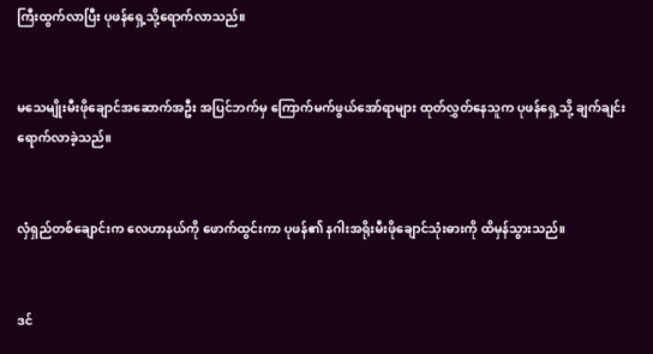ကြီးထွက်လာပြီး ပုဖန်ရှေ့သို့ရောက်လာသည်။


မသေမျိုးမီးဖိုချောင်အဆောက်အဦး အပြင်ဘက်မှ ကြောက်မက်ဖွယ်အော်ရာများ ထုတ်လွှတ်နေသူက ပုဖန်ရှေ့သို့ ချက်ချင်းရောက်လာခဲ့သည်။


လှံရှည်တစ်ချောင်းက လေဟာနယ်ကို ဖောက်ထွင်းကာ ပုဖန်၏ နဂါးအရိုးမီးဖိုချောင်သုံးဓားကို ထိမှန်သွားသည်။


ဒင်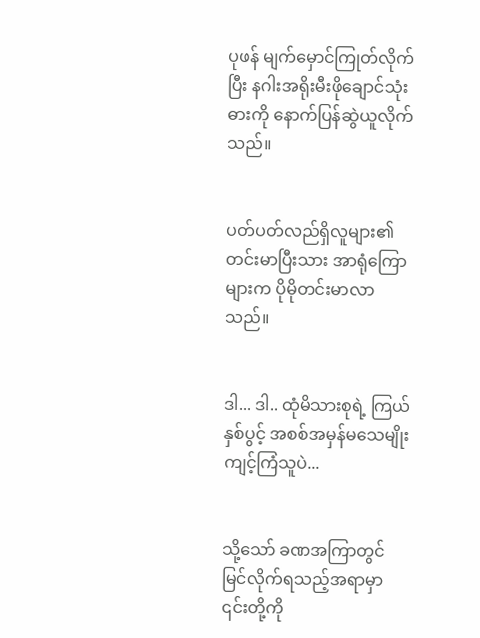ပုဖန် မျက်မှောင်ကြုတ်လိုက်ပြီး နဂါးအရိုးမီးဖိုချောင်သုံးဓားကို နောက်ပြန်ဆွဲယူလိုက်သည်။


ပတ်ပတ်လည်ရှိလူများ၏ တင်းမာပြီးသား အာရုံကြောများက ပိုမိုတင်းမာလာသည်။


ဒါ... ဒါ.. ထုံမိသားစုရဲ့ ကြယ်နှစ်ပွင့် အစစ်အမှန်မသေမျိုးကျင့်ကြံသူပဲ...


သို့သော် ခဏအကြာတွင် မြင်လိုက်ရသည့်အရာမှာ ၎င်းတို့ကို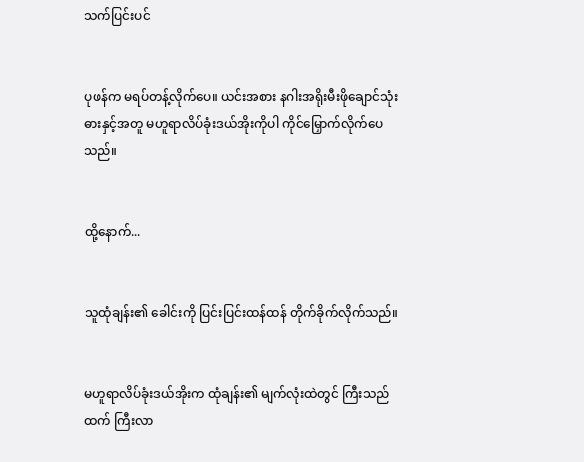သက်ပြင်းပင်


ပုဖန်က မရပ်တန့်လိုက်ပေ။ ယင်းအစား နဂါးအရိုးမီးဖိုချောင်သုံးဓားနှင့်အတူ မဟူရာလိပ်ခုံးဒယ်အိုးကိုပါ ကိုင်မြှောက်လိုက်ပေသည်။


ထို့နောက်...


သူထုံချန်း၏ ခေါင်းကို ပြင်းပြင်းထန်ထန် တိုက်ခိုက်လိုက်သည်။


မဟူရာလိပ်ခုံးဒယ်အိုးက ထုံချန်း၏ မျက်လုံးထဲတွင် ကြီးသည်ထက် ကြီးလာ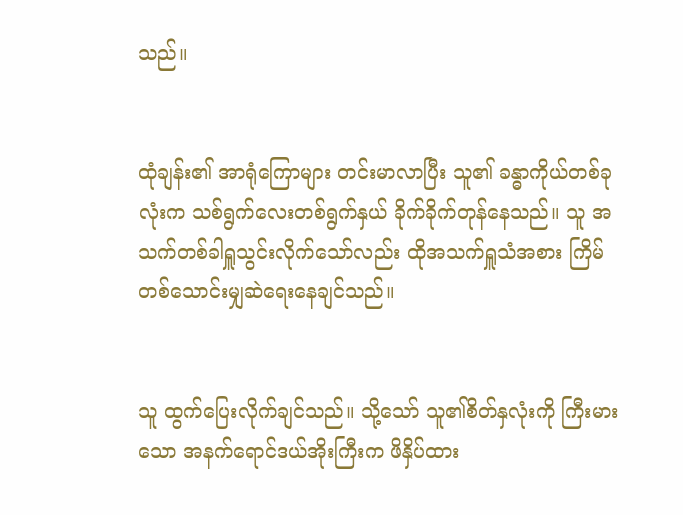သည်။


ထုံချန်း၏ အာရုံကြောများ တင်းမာလာပြီး သူ၏ ခန္ဓာကိုယ်တစ်ခုလုံးက သစ်ရွက်လေးတစ်ရွက်နှယ် ခိုက်ခိုက်တုန်နေသည်။ သူ အသက်တစ်ခါရှူသွင်းလိုက်သော်လည်း ထိုအသက်ရှူသံအစား ကြိမ်တစ်သောင်းမျှဆဲရေးနေချင်သည်။


သူ ထွက်ပြေးလိုက်ချင်သည်။ သို့သော် သူ၏စိတ်နှလုံးကို ကြီးမားသော အနက်ရောင်ဒယ်အိုးကြီးက ဖိနှိပ်ထား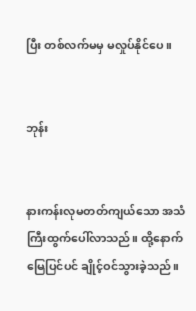ပြီး တစ်လက်မမှ မလှုပ်နိုင်ပေ။


ဘုန်း


နားကန်းလုမတတ်ကျယ်သော အသံကြီးထွက်ပေါ်လာသည်။ ထို့နောက် မြေပြင်ပင် ချိုင့်ဝင်သွားခဲ့သည်။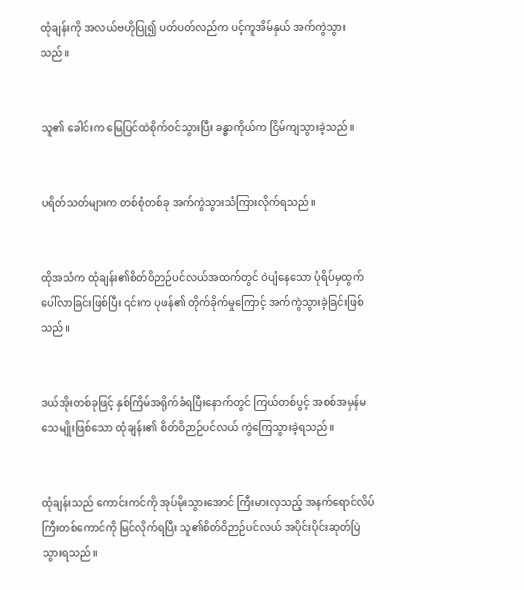ထုံချန်းကို အလယ်ဗဟိုပြု၍ ပတ်ပတ်လည်က ပင့်ကူအိမ်နှယ် အက်ကွဲသွားသည်။


သူ၏ ခေါင်းက မြေပြင်ထဲစိုက်ဝင်သွားပြီး ခန္ဓာကိုယ်က ငြိမ်ကျသွားခဲ့သည်။


ပရိတ်သတ်များက တစ်စုံတစ်ခု အက်ကွဲသွားသံကြားလိုက်ရသည်။


ထိုအသံက ထုံချန်း၏စိတ်ဝိဉာဉ်ပင်လယ်အထက်တွင် ဝဲပျံနေသော ပုံရိပ်မှထွက်ပေါ်လာခြင်းဖြစ်ပြီး ၎င်းက ပုဖန်၏ တိုက်ခိုက်မှုကြောင့် အက်ကွဲသွားခဲ့ခြင်းဖြစ်သည်။


ဒယ်အိုးတစ်ခုဖြင့် နှစ်ကြိမ်အရိုက်ခံရပြီးနောက်တွင် ကြယ်တစ်ပွင့် အစစ်အမှန်မသေမျိုးဖြစ်သော ထုံချန်း၏ စိတ်ဝိဉာဉ်ပင်လယ် ကွဲကြေသွားခဲ့ရသည်။


ထုံချန်းသည် ကောင်းကင်ကို အုပ်မိုးသွားအောင် ကြီးမားလှသည့် အနက်ရောင်လိပ်ကြီးတစ်ကောင်ကို မြင်လိုက်ရပြီး သူ၏စိတ်ဝိဉာဉ်ပင်လယ် အပိုင်းပိုင်းဆုတ်ပြဲသွားရသည်။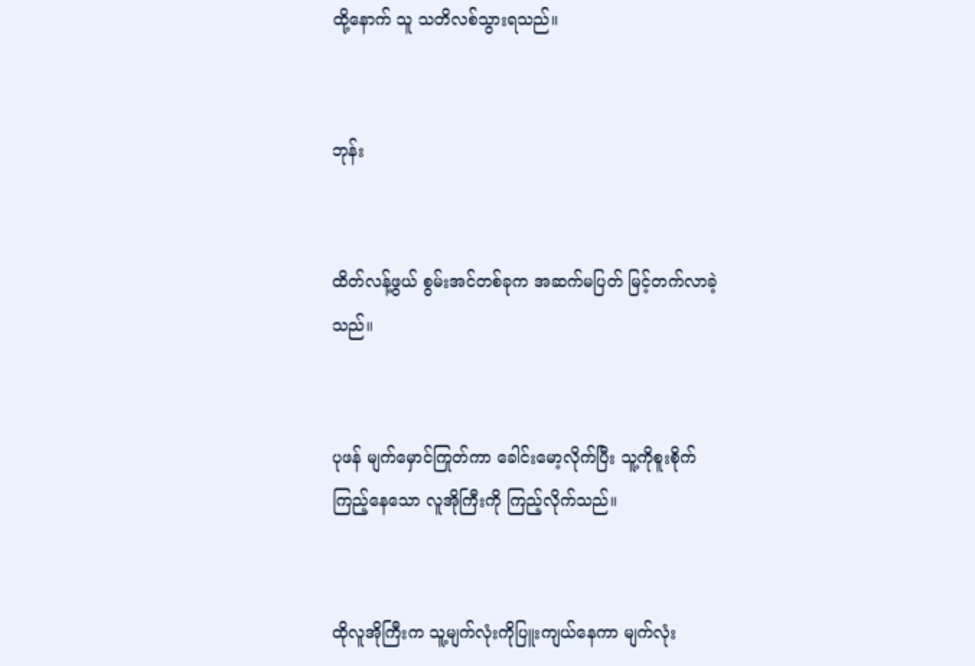ထို့နောက် သူ သတိလစ်သွားရသည်။


ဘုန်း


ထိတ်လန့်ဖွယ် စွမ်းအင်တစ်ခုက အဆက်မပြတ် မြင့်တက်လာခဲ့သည်။


ပုဖန် မျက်မှောင်ကြုတ်ကာ ခေါင်းမော့လိုက်ပြီး သူ့ကိုစူးစိုက်ကြည့်နေသော လူအိုကြီးကို ကြည့်လိုက်သည်။


ထိုလူအိုကြီးက သူ့မျက်လုံးကိုပြူးကျယ်နေကာ မျက်လုံး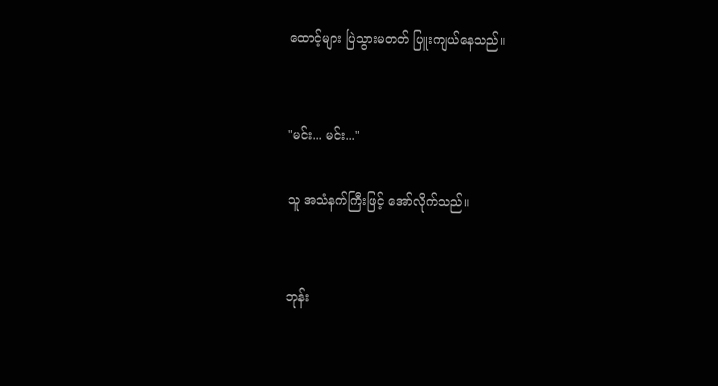ထောင့်များ ပြဲသွားမတတ် ပြူးကျယ်နေသည်။


"မင်း... မင်း..."

သူ အသံနက်ကြီးဖြင့် အော်လိုက်သည်။


ဘုန်း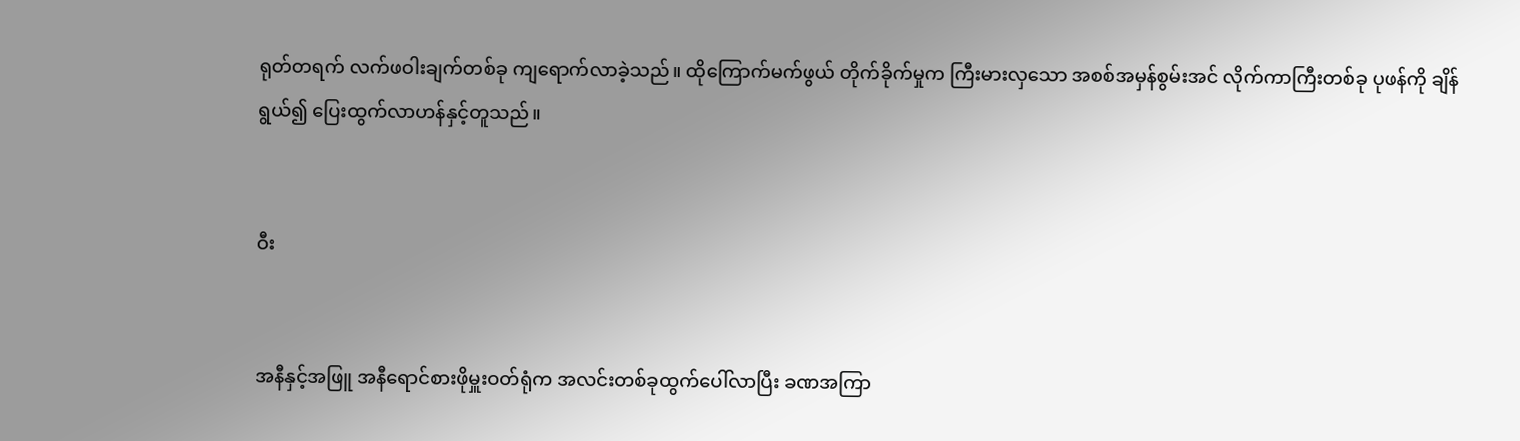ရုတ်တရက် လက်ဖဝါးချက်တစ်ခု ကျရောက်လာခဲ့သည်။ ထိုကြောက်မက်ဖွယ် တိုက်ခိုက်မှုက ကြီးမားလှသော အစစ်အမှန်စွမ်းအင် လိုက်ကာကြီးတစ်ခု ပုဖန်ကို ချိန်ရွယ်၍ ပြေးထွက်လာဟန်နှင့်တူသည်။


ဝီး


အနီနှင့်အဖြူ အနီရောင်စားဖိုမှူးဝတ်ရုံက အလင်းတစ်ခုထွက်ပေါ်လာပြီး ခဏအကြာ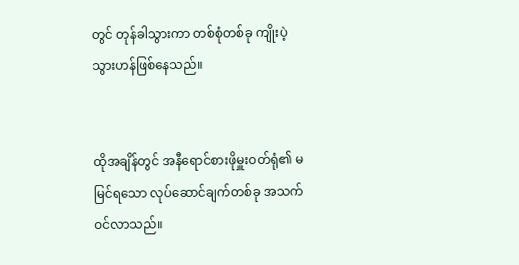တွင် တုန်ခါသွားကာ တစ်စုံတစ်ခု ကျိုးပဲ့သွားဟန်ဖြစ်နေသည်။


ထိုအချိန်တွင် အနီရောင်စားဖိုမှူးဝတ်ရုံ၏ မမြင်ရသော လုပ်ဆောင်ချက်တစ်ခု အသက်ဝင်လာသည်။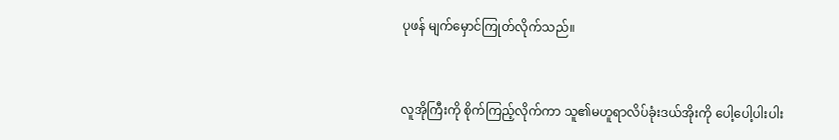ပုဖန် မျက်မှောင်ကြုတ်လိုက်သည်။


လူအိုကြီးကို စိုက်ကြည့်လိုက်ကာ သူ၏မဟူရာလိပ်ခုံးဒယ်အိုးကို ပေါ့ပေါ့ပါးပါး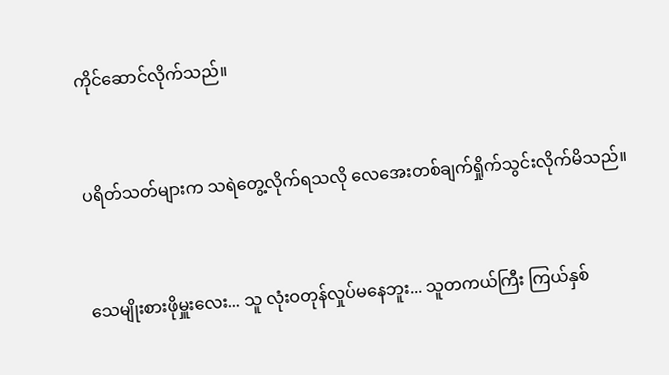ကိုင်ဆောင်လိုက်သည်။


ပရိတ်သတ်များက သရဲတွေ့လိုက်ရသလို လေအေးတစ်ချက်ရှိုက်သွင်းလိုက်မိသည်။


သေမျိုးစားဖိုမှူးလေး... သူ လုံးဝတုန်လှုပ်မနေဘူး... သူတကယ်ကြီး ကြယ်နှစ်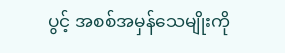ပွင့် အစစ်အမှန်သေမျိုးကို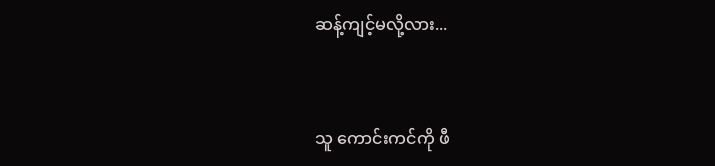ဆန့်ကျင့်မလို့လား...


သူ ကောင်းကင်ကို ဖီ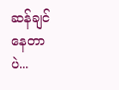ဆန်ချင်နေတာပဲ...